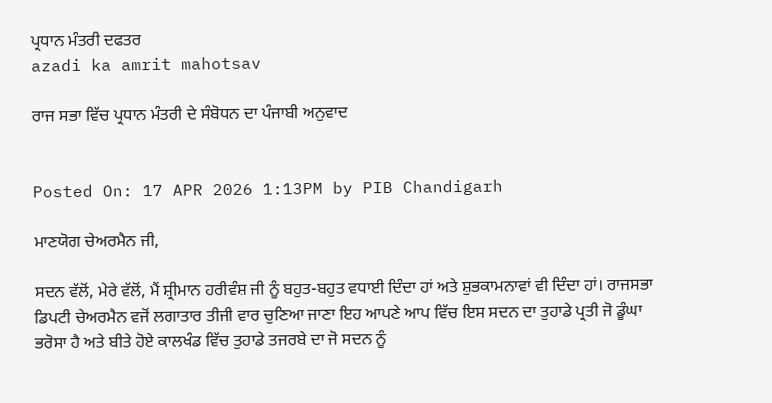ਪ੍ਰਧਾਨ ਮੰਤਰੀ ਦਫਤਰ
azadi ka amrit mahotsav

ਰਾਜ ਸਭਾ ਵਿੱਚ ਪ੍ਰਧਾਨ ਮੰਤਰੀ ਦੇ ਸੰਬੋਧਨ ਦਾ ਪੰਜਾਬੀ ਅਨੁਵਾਦ


Posted On: 17 APR 2026 1:13PM by PIB Chandigarh

ਮਾਣਯੋਗ ਚੇਅਰਮੈਨ ਜੀ,

ਸਦਨ ਵੱਲੋਂ, ਮੇਰੇ ਵੱਲੋਂ, ਮੈਂ ਸ਼੍ਰੀਮਾਨ ਹਰੀਵੰਸ਼ ਜੀ ਨੂੰ ਬਹੁਤ-ਬਹੁਤ ਵਧਾਈ ਦਿੰਦਾ ਹਾਂ ਅਤੇ ਸ਼ੁਭਕਾਮਨਾਵਾਂ ਵੀ ਦਿੰਦਾ ਹਾਂ। ਰਾਜਸਭਾ ਡਿਪਟੀ ਚੇਅਰਮੈਨ ਵਜੋਂ ਲਗਾਤਾਰ ਤੀਜੀ ਵਾਰ ਚੁਣਿਆ ਜਾਣਾ ਇਹ ਆਪਣੇ ਆਪ ਵਿੱਚ ਇਸ ਸਦਨ ਦਾ ਤੁਹਾਡੇ ਪ੍ਰਤੀ ਜੋ ਡੂੰਘਾ ਭਰੋਸਾ ਹੈ ਅਤੇ ਬੀਤੇ ਹੋਏ ਕਾਲਖੰਡ ਵਿੱਚ ਤੁਹਾਡੇ ਤਜਰਬੇ ਦਾ ਜੋ ਸਦਨ ਨੂੰ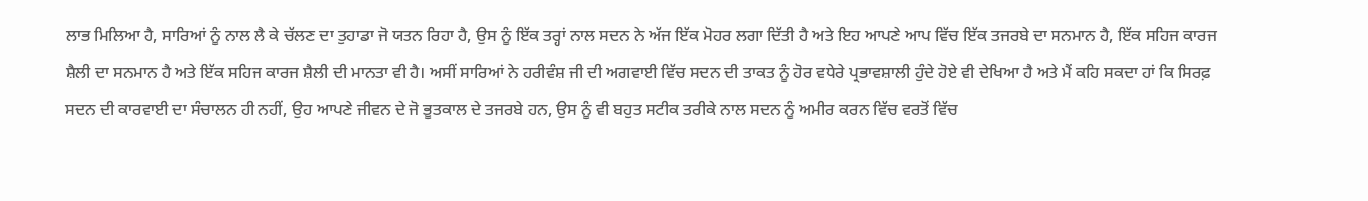ਲਾਭ ਮਿਲਿਆ ਹੈ, ਸਾਰਿਆਂ ਨੂੰ ਨਾਲ ਲੈ ਕੇ ਚੱਲਣ ਦਾ ਤੁਹਾਡਾ ਜੋ ਯਤਨ ਰਿਹਾ ਹੈ, ਉਸ ਨੂੰ ਇੱਕ ਤਰ੍ਹਾਂ ਨਾਲ ਸਦਨ ਨੇ ਅੱਜ ਇੱਕ ਮੋਹਰ ਲਗਾ ਦਿੱਤੀ ਹੈ ਅਤੇ ਇਹ ਆਪਣੇ ਆਪ ਵਿੱਚ ਇੱਕ ਤਜਰਬੇ ਦਾ ਸਨਮਾਨ ਹੈ, ਇੱਕ ਸਹਿਜ ਕਾਰਜ ਸ਼ੈਲੀ ਦਾ ਸਨਮਾਨ ਹੈ ਅਤੇ ਇੱਕ ਸਹਿਜ ਕਾਰਜ ਸ਼ੈਲੀ ਦੀ ਮਾਨਤਾ ਵੀ ਹੈ। ਅਸੀਂ ਸਾਰਿਆਂ ਨੇ ਹਰੀਵੰਸ਼ ਜੀ ਦੀ ਅਗਵਾਈ ਵਿੱਚ ਸਦਨ ਦੀ ਤਾਕਤ ਨੂੰ ਹੋਰ ਵਧੇਰੇ ਪ੍ਰਭਾਵਸ਼ਾਲੀ ਹੁੰਦੇ ਹੋਏ ਵੀ ਦੇਖਿਆ ਹੈ ਅਤੇ ਮੈਂ ਕਹਿ ਸਕਦਾ ਹਾਂ ਕਿ ਸਿਰਫ਼ ਸਦਨ ਦੀ ਕਾਰਵਾਈ ਦਾ ਸੰਚਾਲਨ ਹੀ ਨਹੀਂ, ਉਹ ਆਪਣੇ ਜੀਵਨ ਦੇ ਜੋ ਭੂਤਕਾਲ ਦੇ ਤਜਰਬੇ ਹਨ, ਉਸ ਨੂੰ ਵੀ ਬਹੁਤ ਸਟੀਕ ਤਰੀਕੇ ਨਾਲ ਸਦਨ ਨੂੰ ਅਮੀਰ ਕਰਨ ਵਿੱਚ ਵਰਤੋਂ ਵਿੱਚ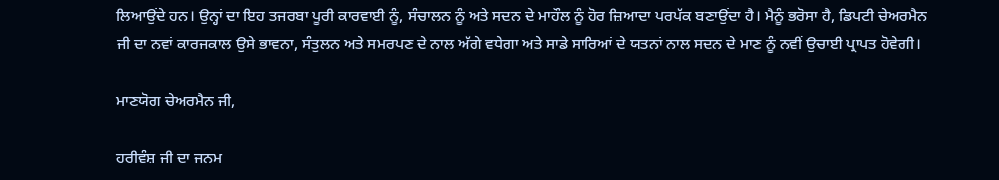ਲਿਆਉਂਦੇ ਹਨ। ਉਨ੍ਹਾਂ ਦਾ ਇਹ ਤਜਰਬਾ ਪੂਰੀ ਕਾਰਵਾਈ ਨੂੰ, ਸੰਚਾਲਨ ਨੂੰ ਅਤੇ ਸਦਨ ਦੇ ਮਾਹੌਲ ਨੂੰ ਹੋਰ ਜ਼ਿਆਦਾ ਪਰਪੱਕ ਬਣਾਉਂਦਾ ਹੈ। ਮੈਨੂੰ ਭਰੋਸਾ ਹੈ, ਡਿਪਟੀ ਚੇਅਰਮੈਨ ਜੀ ਦਾ ਨਵਾਂ ਕਾਰਜਕਾਲ ਉਸੇ ਭਾਵਨਾ, ਸੰਤੁਲਨ ਅਤੇ ਸਮਰਪਣ ਦੇ ਨਾਲ ਅੱਗੇ ਵਧੇਗਾ ਅਤੇ ਸਾਡੇ ਸਾਰਿਆਂ ਦੇ ਯਤਨਾਂ ਨਾਲ ਸਦਨ ਦੇ ਮਾਣ ਨੂੰ ਨਵੀਂ ਉਚਾਈ ਪ੍ਰਾਪਤ ਹੋਵੇਗੀ।

ਮਾਣਯੋਗ ਚੇਅਰਮੈਨ ਜੀ,

ਹਰੀਵੰਸ਼ ਜੀ ਦਾ ਜਨਮ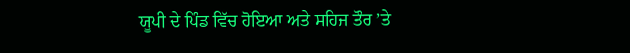ਯੂਪੀ ਦੇ ਪਿੰਡ ਵਿੱਚ ਹੋਇਆ ਅਤੇ ਸਹਿਜ ਤੌਰ ’ਤੇ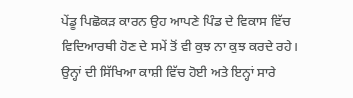ਪੇਂਡੂ ਪਿਛੋਕੜ ਕਾਰਨ ਉਹ ਆਪਣੇ ਪਿੰਡ ਦੇ ਵਿਕਾਸ ਵਿੱਚ ਵਿਦਿਆਰਥੀ ਹੋਣ ਦੇ ਸਮੇਂ ਤੋਂ ਵੀ ਕੁਝ ਨਾ ਕੁਝ ਕਰਦੇ ਰਹੇ। ਉਨ੍ਹਾਂ ਦੀ ਸਿੱਖਿਆ ਕਾਸ਼ੀ ਵਿੱਚ ਹੋਈ ਅਤੇ ਇਨ੍ਹਾਂ ਸਾਰੇ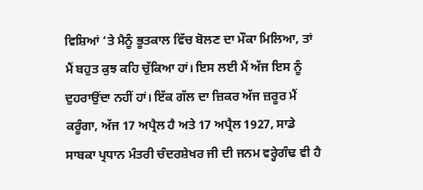ਵਿਸ਼ਿਆਂ ’ਤੇ ਮੈਨੂੰ ਭੂਤਕਾਲ ਵਿੱਚ ਬੋਲਣ ਦਾ ਮੌਕਾ ਮਿਲਿਆ, ਤਾਂ ਮੈਂ ਬਹੁਤ ਕੁਝ ਕਹਿ ਚੁੱਕਿਆ ਹਾਂ। ਇਸ ਲਈ ਮੈਂ ਅੱਜ ਇਸ ਨੂੰ ਦੁਹਰਾਉਂਦਾ ਨਹੀਂ ਹਾਂ। ਇੱਕ ਗੱਲ ਦਾ ਜ਼ਿਕਰ ਅੱਜ ਜ਼ਰੂਰ ਮੈਂ ਕਰੂੰਗਾ, ਅੱਜ 17 ਅਪ੍ਰੈਲ ਹੈ ਅਤੇ 17 ਅਪ੍ਰੈਲ 1927, ਸਾਡੇ ਸਾਬਕਾ ਪ੍ਰਧਾਨ ਮੰਤਰੀ ਚੰਦਰਸ਼ੇਖਰ ਜੀ ਦੀ ਜਨਮ ਵਰ੍ਹੇਗੰਢ ਵੀ ਹੈ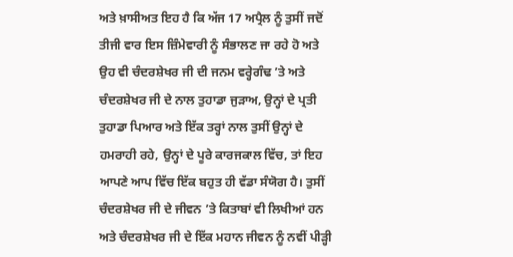ਅਤੇ ਖ਼ਾਸੀਅਤ ਇਹ ਹੈ ਕਿ ਅੱਜ 17 ਅਪ੍ਰੈਲ ਨੂੰ ਤੁਸੀਂ ਜਦੋਂ ਤੀਜੀ ਵਾਰ ਇਸ ਜ਼ਿੰਮੇਵਾਰੀ ਨੂੰ ਸੰਭਾਲਣ ਜਾ ਰਹੇ ਹੋ ਅਤੇ ਉਹ ਵੀ ਚੰਦਰਸ਼ੇਖਰ ਜੀ ਦੀ ਜਨਮ ਵਰ੍ਹੇਗੰਢ ’ਤੇ ਅਤੇ ਚੰਦਰਸ਼ੇਖਰ ਜੀ ਦੇ ਨਾਲ ਤੁਹਾਡਾ ਜੁੜਾਅ, ਉਨ੍ਹਾਂ ਦੇ ਪ੍ਰਤੀ ਤੁਹਾਡਾ ਪਿਆਰ ਅਤੇ ਇੱਕ ਤਰ੍ਹਾਂ ਨਾਲ ਤੁਸੀਂ ਉਨ੍ਹਾਂ ਦੇ ਹਮਰਾਹੀ ਰਹੇ, ਉਨ੍ਹਾਂ ਦੇ ਪੂਰੇ ਕਾਰਜਕਾਲ ਵਿੱਚ, ਤਾਂ ਇਹ ਆਪਣੇ ਆਪ ਵਿੱਚ ਇੱਕ ਬਹੁਤ ਹੀ ਵੱਡਾ ਸੰਯੋਗ ਹੈ। ਤੁਸੀਂ ਚੰਦਰਸ਼ੇਖਰ ਜੀ ਦੇ ਜੀਵਨ ’ਤੇ ਕਿਤਾਬਾਂ ਵੀ ਲਿਖੀਆਂ ਹਨ ਅਤੇ ਚੰਦਰਸ਼ੇਖਰ ਜੀ ਦੇ ਇੱਕ ਮਹਾਨ ਜੀਵਨ ਨੂੰ ਨਵੀਂ ਪੀੜ੍ਹੀ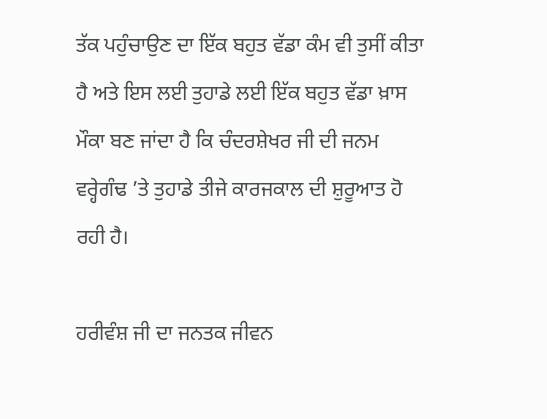ਤੱਕ ਪਹੁੰਚਾਉਣ ਦਾ ਇੱਕ ਬਹੁਤ ਵੱਡਾ ਕੰਮ ਵੀ ਤੁਸੀਂ ਕੀਤਾ ਹੈ ਅਤੇ ਇਸ ਲਈ ਤੁਹਾਡੇ ਲਈ ਇੱਕ ਬਹੁਤ ਵੱਡਾ ਖ਼ਾਸ ਮੌਕਾ ਬਣ ਜਾਂਦਾ ਹੈ ਕਿ ਚੰਦਰਸ਼ੇਖਰ ਜੀ ਦੀ ਜਨਮ ਵਰ੍ਹੇਗੰਢ ’ਤੇ ਤੁਹਾਡੇ ਤੀਜੇ ਕਾਰਜਕਾਲ ਦੀ ਸ਼ੁਰੂਆਤ ਹੋ ਰਹੀ ਹੈ।

ਹਰੀਵੰਸ਼ ਜੀ ਦਾ ਜਨਤਕ ਜੀਵਨ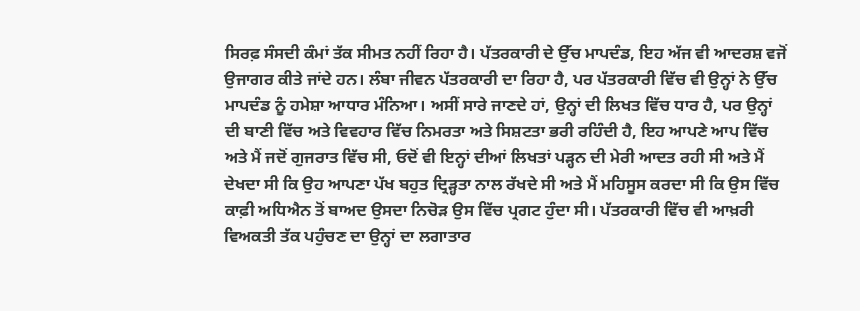ਸਿਰਫ਼ ਸੰਸਦੀ ਕੰਮਾਂ ਤੱਕ ਸੀਮਤ ਨਹੀਂ ਰਿਹਾ ਹੈ। ਪੱਤਰਕਾਰੀ ਦੇ ਉੱਚ ਮਾਪਦੰਡ, ਇਹ ਅੱਜ ਵੀ ਆਦਰਸ਼ ਵਜੋਂ ਉਜਾਗਰ ਕੀਤੇ ਜਾਂਦੇ ਹਨ। ਲੰਬਾ ਜੀਵਨ ਪੱਤਰਕਾਰੀ ਦਾ ਰਿਹਾ ਹੈ, ਪਰ ਪੱਤਰਕਾਰੀ ਵਿੱਚ ਵੀ ਉਨ੍ਹਾਂ ਨੇ ਉੱਚ ਮਾਪਦੰਡ ਨੂੰ ਹਮੇਸ਼ਾ ਆਧਾਰ ਮੰਨਿਆ। ਅਸੀਂ ਸਾਰੇ ਜਾਣਦੇ ਹਾਂ, ਉਨ੍ਹਾਂ ਦੀ ਲਿਖਤ ਵਿੱਚ ਧਾਰ ਹੈ, ਪਰ ਉਨ੍ਹਾਂ ਦੀ ਬਾਣੀ ਵਿੱਚ ਅਤੇ ਵਿਵਹਾਰ ਵਿੱਚ ਨਿਮਰਤਾ ਅਤੇ ਸਿਸ਼ਟਤਾ ਭਰੀ ਰਹਿੰਦੀ ਹੈ, ਇਹ ਆਪਣੇ ਆਪ ਵਿੱਚ ਅਤੇ ਮੈਂ ਜਦੋਂ ਗੁਜਰਾਤ ਵਿੱਚ ਸੀ, ਓਦੋਂ ਵੀ ਇਨ੍ਹਾਂ ਦੀਆਂ ਲਿਖਤਾਂ ਪੜ੍ਹਨ ਦੀ ਮੇਰੀ ਆਦਤ ਰਹੀ ਸੀ ਅਤੇ ਮੈਂ ਦੇਖਦਾ ਸੀ ਕਿ ਉਹ ਆਪਣਾ ਪੱਖ ਬਹੁਤ ਦ੍ਰਿੜ੍ਹਤਾ ਨਾਲ ਰੱਖਦੇ ਸੀ ਅਤੇ ਮੈਂ ਮਹਿਸੂਸ ਕਰਦਾ ਸੀ ਕਿ ਉਸ ਵਿੱਚ ਕਾਫ਼ੀ ਅਧਿਐਨ ਤੋਂ ਬਾਅਦ ਉਸਦਾ ਨਿਚੋੜ ਉਸ ਵਿੱਚ ਪ੍ਰਗਟ ਹੁੰਦਾ ਸੀ। ਪੱਤਰਕਾਰੀ ਵਿੱਚ ਵੀ ਆਖ਼ਰੀ ਵਿਅਕਤੀ ਤੱਕ ਪਹੁੰਚਣ ਦਾ ਉਨ੍ਹਾਂ ਦਾ ਲਗਾਤਾਰ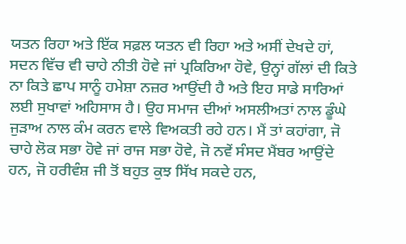ਯਤਨ ਰਿਹਾ ਅਤੇ ਇੱਕ ਸਫ਼ਲ ਯਤਨ ਵੀ ਰਿਹਾ ਅਤੇ ਅਸੀਂ ਦੇਖਦੇ ਹਾਂ, ਸਦਨ ਵਿੱਚ ਵੀ ਚਾਹੇ ਨੀਤੀ ਹੋਵੇ ਜਾਂ ਪ੍ਰਕਿਰਿਆ ਹੋਵੇ, ਉਨ੍ਹਾਂ ਗੱਲਾਂ ਦੀ ਕਿਤੇ ਨਾ ਕਿਤੇ ਛਾਪ ਸਾਨੂੰ ਹਮੇਸ਼ਾ ਨਜ਼ਰ ਆਉਂਦੀ ਹੈ ਅਤੇ ਇਹ ਸਾਡੇ ਸਾਰਿਆਂ ਲਈ ਸੁਖਾਵਾਂ ਅਹਿਸਾਸ ਹੈ। ਉਹ ਸਮਾਜ ਦੀਆਂ ਅਸਲੀਅਤਾਂ ਨਾਲ ਡੂੰਘੇ ਜੁੜਾਅ ਨਾਲ ਕੰਮ ਕਰਨ ਵਾਲੇ ਵਿਅਕਤੀ ਰਹੇ ਹਨ। ਮੈਂ ਤਾਂ ਕਹਾਂਗਾ, ਜੋ ਚਾਹੇ ਲੋਕ ਸਭਾ ਹੋਵੇ ਜਾਂ ਰਾਜ ਸਭਾ ਹੋਵੇ, ਜੋ ਨਵੇਂ ਸੰਸਦ ਮੈਂਬਰ ਆਉਂਦੇ ਹਨ, ਜੋ ਹਰੀਵੰਸ਼ ਜੀ ਤੋਂ ਬਹੁਤ ਕੁਝ ਸਿੱਖ ਸਕਦੇ ਹਨ,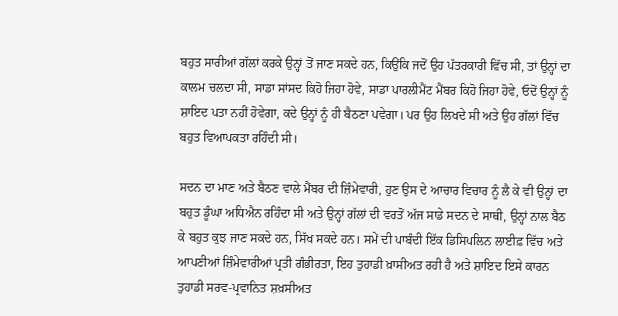ਬਹੁਤ ਸਾਰੀਆਂ ਗੱਲਾਂ ਕਰਕੇ ਉਨ੍ਹਾਂ ਤੋਂ ਜਾਣ ਸਕਦੇ ਹਨ, ਕਿਉਂਕਿ ਜਦੋਂ ਉਹ ਪੱਤਰਕਾਰੀ ਵਿੱਚ ਸੀ, ਤਾਂ ਉਨ੍ਹਾਂ ਦਾ ਕਾਲਮ ਚਲਦਾ ਸੀ, ਸਾਡਾ ਸਾਂਸਦ ਕਿਹੋ ਜਿਹਾ ਹੋਵੇ, ਸਾਡਾ ਪਾਰਲੀਮੈਂਟ ਮੈਂਬਰ ਕਿਹੋ ਜਿਹਾ ਹੋਵੇ, ਓਦੋਂ ਉਨ੍ਹਾਂ ਨੂੰ ਸ਼ਾਇਦ ਪਤਾ ਨਹੀਂ ਹੋਵੇਗਾ, ਕਦੇ ਉਨ੍ਹਾਂ ਨੂੰ ਹੀ ਬੈਠਣਾ ਪਵੇਗਾ। ਪਰ ਉਹ ਲਿਖਦੇ ਸੀ ਅਤੇ ਉਹ ਗੱਲਾਂ ਵਿੱਚ ਬਹੁਤ ਵਿਆਪਕਤਾ ਰਹਿੰਦੀ ਸੀ।

ਸਦਨ ਦਾ ਮਾਣ ਅਤੇ ਬੈਠਣ ਵਾਲੇ ਮੈਂਬਰ ਦੀ ਜ਼ਿੰਮੇਵਾਰੀ, ਹੁਣ ਉਸ ਦੇ ਆਚਾਰ ਵਿਚਾਰ ਨੂੰ ਲੈ ਕੇ ਵੀ ਉਨ੍ਹਾਂ ਦਾ ਬਹੁਤ ਡੂੰਘਾ ਅਧਿਐਨ ਰਹਿੰਦਾ ਸੀ ਅਤੇ ਉਨ੍ਹਾਂ ਗੱਲਾਂ ਦੀ ਵਰਤੋਂ ਅੱਜ ਸਾਡੇ ਸਦਨ ਦੇ ਸਾਥੀ, ਉਨ੍ਹਾਂ ਨਾਲ ਬੈਠ ਕੇ ਬਹੁਤ ਕੁਝ ਜਾਣ ਸਕਦੇ ਹਨ, ਸਿੱਖ ਸਕਦੇ ਹਨ। ਸਮੇਂ ਦੀ ਪਾਬੰਦੀ ਇੱਕ ਡਿਸਿਪਲਿਨ ਲਾਈਫ਼ ਵਿੱਚ ਅਤੇ ਆਪਣੀਆਂ ਜ਼ਿੰਮੇਵਾਰੀਆਂ ਪ੍ਰਤੀ ਗੰਭੀਰਤਾ, ਇਹ ਤੁਹਾਡੀ ਖ਼ਾਸੀਅਤ ਰਹੀ ਹੈ ਅਤੇ ਸ਼ਾਇਦ ਇਸੇ ਕਾਰਨ ਤੁਹਾਡੀ ਸਰਵ-ਪ੍ਰਵਾਨਿਤ ਸ਼ਖ਼ਸੀਅਤ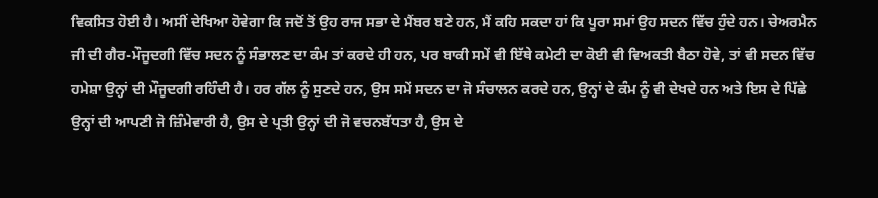ਵਿਕਸਿਤ ਹੋਈ ਹੈ। ਅਸੀਂ ਦੇਖਿਆ ਹੋਵੇਗਾ ਕਿ ਜਦੋਂ ਤੋਂ ਉਹ ਰਾਜ ਸਭਾ ਦੇ ਮੈਂਬਰ ਬਣੇ ਹਨ, ਮੈਂ ਕਹਿ ਸਕਦਾ ਹਾਂ ਕਿ ਪੂਰਾ ਸਮਾਂ ਉਹ ਸਦਨ ਵਿੱਚ ਹੁੰਦੇ ਹਨ। ਚੇਅਰਮੈਨ ਜੀ ਦੀ ਗੈਰ-ਮੌਜੂਦਗੀ ਵਿੱਚ ਸਦਨ ਨੂੰ ਸੰਭਾਲਣ ਦਾ ਕੰਮ ਤਾਂ ਕਰਦੇ ਹੀ ਹਨ, ਪਰ ਬਾਕੀ ਸਮੇਂ ਵੀ ਇੱਥੇ ਕਮੇਟੀ ਦਾ ਕੋਈ ਵੀ ਵਿਅਕਤੀ ਬੈਠਾ ਹੋਵੇ, ਤਾਂ ਵੀ ਸਦਨ ਵਿੱਚ ਹਮੇਸ਼ਾ ਉਨ੍ਹਾਂ ਦੀ ਮੌਜੂਦਗੀ ਰਹਿੰਦੀ ਹੈ। ਹਰ ਗੱਲ ਨੂੰ ਸੁਣਦੇ ਹਨ, ਉਸ ਸਮੇਂ ਸਦਨ ਦਾ ਜੋ ਸੰਚਾਲਨ ਕਰਦੇ ਹਨ, ਉਨ੍ਹਾਂ ਦੇ ਕੰਮ ਨੂੰ ਵੀ ਦੇਖਦੇ ਹਨ ਅਤੇ ਇਸ ਦੇ ਪਿੱਛੇ ਉਨ੍ਹਾਂ ਦੀ ਆਪਣੀ ਜੋ ਜ਼ਿੰਮੇਵਾਰੀ ਹੈ, ਉਸ ਦੇ ਪ੍ਰਤੀ ਉਨ੍ਹਾਂ ਦੀ ਜੋ ਵਚਨਬੱਧਤਾ ਹੈ, ਉਸ ਦੇ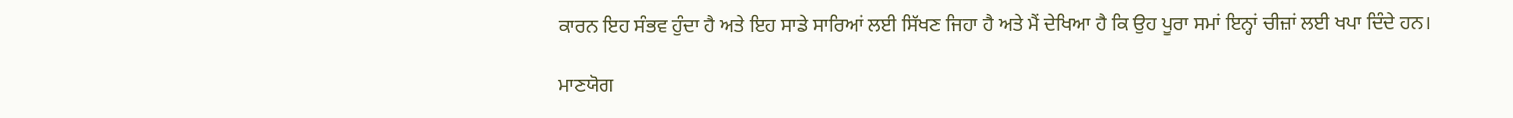ਕਾਰਨ ਇਹ ਸੰਭਵ ਹੁੰਦਾ ਹੈ ਅਤੇ ਇਹ ਸਾਡੇ ਸਾਰਿਆਂ ਲਈ ਸਿੱਖਣ ਜਿਹਾ ਹੈ ਅਤੇ ਮੈਂ ਦੇਖਿਆ ਹੈ ਕਿ ਉਹ ਪੂਰਾ ਸਮਾਂ ਇਨ੍ਹਾਂ ਚੀਜ਼ਾਂ ਲਈ ਖਪਾ ਦਿੰਦੇ ਹਨ।

ਮਾਣਯੋਗ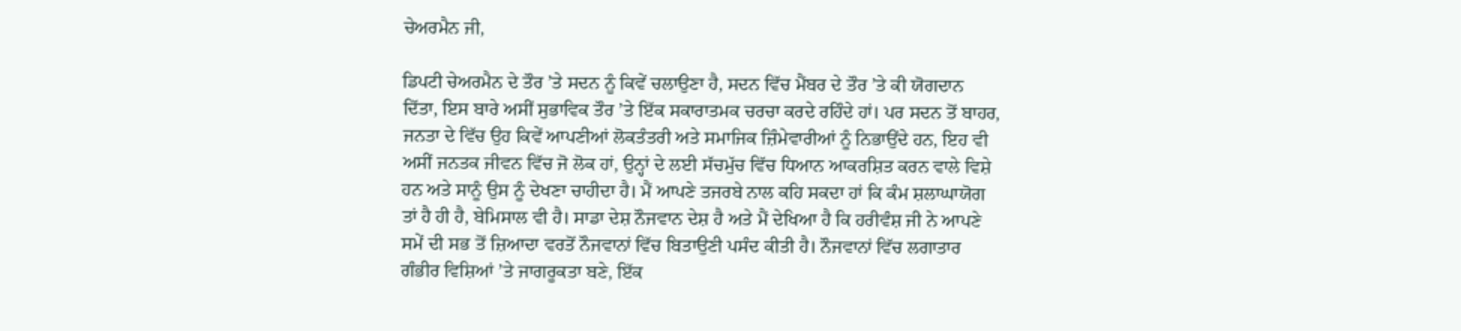ਚੇਅਰਮੈਨ ਜੀ,

ਡਿਪਟੀ ਚੇਅਰਮੈਨ ਦੇ ਤੌਰ ’ਤੇ ਸਦਨ ਨੂੰ ਕਿਵੇਂ ਚਲਾਉਣਾ ਹੈ, ਸਦਨ ਵਿੱਚ ਮੈਂਬਰ ਦੇ ਤੌਰ ’ਤੇ ਕੀ ਯੋਗਦਾਨ ਦਿੱਤਾ, ਇਸ ਬਾਰੇ ਅਸੀਂ ਸੁਭਾਵਿਕ ਤੌਰ ’ਤੇ ਇੱਕ ਸਕਾਰਾਤਮਕ ਚਰਚਾ ਕਰਦੇ ਰਹਿੰਦੇ ਹਾਂ। ਪਰ ਸਦਨ ਤੋਂ ਬਾਹਰ, ਜਨਤਾ ਦੇ ਵਿੱਚ ਉਹ ਕਿਵੇਂ ਆਪਣੀਆਂ ਲੋਕਤੰਤਰੀ ਅਤੇ ਸਮਾਜਿਕ ਜ਼ਿੰਮੇਵਾਰੀਆਂ ਨੂੰ ਨਿਭਾਉਂਦੇ ਹਨ, ਇਹ ਵੀ ਅਸੀਂ ਜਨਤਕ ਜੀਵਨ ਵਿੱਚ ਜੋ ਲੋਕ ਹਾਂ, ਉਨ੍ਹਾਂ ਦੇ ਲਈ ਸੱਚਮੁੱਚ ਵਿੱਚ ਧਿਆਨ ਆਕਰਸ਼ਿਤ ਕਰਨ ਵਾਲੇ ਵਿਸ਼ੇ ਹਨ ਅਤੇ ਸਾਨੂੰ ਉਸ ਨੂੰ ਦੇਖਣਾ ਚਾਹੀਦਾ ਹੈ। ਮੈਂ ਆਪਣੇ ਤਜਰਬੇ ਨਾਲ ਕਹਿ ਸਕਦਾ ਹਾਂ ਕਿ ਕੰਮ ਸ਼ਲਾਘਾਯੋਗ ਤਾਂ ਹੈ ਹੀ ਹੈ, ਬੇਮਿਸਾਲ ਵੀ ਹੈ। ਸਾਡਾ ਦੇਸ਼ ਨੌਜਵਾਨ ਦੇਸ਼ ਹੈ ਅਤੇ ਮੈਂ ਦੇਖਿਆ ਹੈ ਕਿ ਹਰੀਵੰਸ਼ ਜੀ ਨੇ ਆਪਣੇ ਸਮੇਂ ਦੀ ਸਭ ਤੋਂ ਜ਼ਿਆਦਾ ਵਰਤੋਂ ਨੌਜਵਾਨਾਂ ਵਿੱਚ ਬਿਤਾਉਣੀ ਪਸੰਦ ਕੀਤੀ ਹੈ। ਨੌਜਵਾਨਾਂ ਵਿੱਚ ਲਗਾਤਾਰ ਗੰਭੀਰ ਵਿਸ਼ਿਆਂ ’ਤੇ ਜਾਗਰੂਕਤਾ ਬਣੇ, ਇੱਕ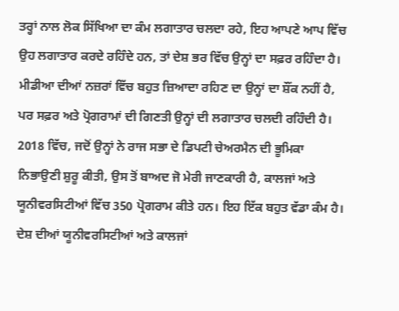ਤਰ੍ਹਾਂ ਨਾਲ ਲੋਕ ਸਿੱਖਿਆ ਦਾ ਕੰਮ ਲਗਾਤਾਰ ਚਲਦਾ ਰਹੇ, ਇਹ ਆਪਣੇ ਆਪ ਵਿੱਚ ਉਹ ਲਗਾਤਾਰ ਕਰਦੇ ਰਹਿੰਦੇ ਹਨ, ਤਾਂ ਦੇਸ਼ ਭਰ ਵਿੱਚ ਉਨ੍ਹਾਂ ਦਾ ਸਫ਼ਰ ਰਹਿੰਦਾ ਹੈ। ਮੀਡੀਆ ਦੀਆਂ ਨਜ਼ਰਾਂ ਵਿੱਚ ਬਹੁਤ ਜ਼ਿਆਦਾ ਰਹਿਣ ਦਾ ਉਨ੍ਹਾਂ ਦਾ ਸ਼ੌਂਕ ਨਹੀਂ ਹੈ, ਪਰ ਸਫ਼ਰ ਅਤੇ ਪ੍ਰੋਗਰਾਮਾਂ ਦੀ ਗਿਣਤੀ ਉਨ੍ਹਾਂ ਦੀ ਲਗਾਤਾਰ ਚਲਦੀ ਰਹਿੰਦੀ ਹੈ। 2018 ਵਿੱਚ, ਜਦੋਂ ਉਨ੍ਹਾਂ ਨੇ ਰਾਜ ਸਭਾ ਦੇ ਡਿਪਟੀ ਚੇਅਰਮੈਨ ਦੀ ਭੂਮਿਕਾ ਨਿਭਾਉਣੀ ਸ਼ੁਰੂ ਕੀਤੀ, ਉਸ ਤੋਂ ਬਾਅਦ ਜੋ ਮੇਰੀ ਜਾਣਕਾਰੀ ਹੈ, ਕਾਲਜਾਂ ਅਤੇ ਯੂਨੀਵਰਸਿਟੀਆਂ ਵਿੱਚ 350 ਪ੍ਰੋਗਰਾਮ ਕੀਤੇ ਹਨ। ਇਹ ਇੱਕ ਬਹੁਤ ਵੱਡਾ ਕੰਮ ਹੈ। ਦੇਸ਼ ਦੀਆਂ ਯੂਨੀਵਰਸਿਟੀਆਂ ਅਤੇ ਕਾਲਜਾਂ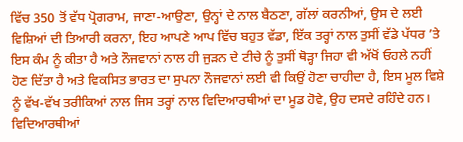ਵਿੱਚ 350 ਤੋਂ ਵੱਧ ਪ੍ਰੋਗਰਾਮ, ਜਾਣਾ-ਆਉਣਾ, ਉਨ੍ਹਾਂ ਦੇ ਨਾਲ ਬੈਠਣਾ, ਗੱਲਾਂ ਕਰਨੀਆਂ, ਉਸ ਦੇ ਲਈ ਵਿਸ਼ਿਆਂ ਦੀ ਤਿਆਰੀ ਕਰਨਾ, ਇਹ ਆਪਣੇ ਆਪ ਵਿੱਚ ਬਹੁਤ ਵੱਡਾ, ਇੱਕ ਤਰ੍ਹਾਂ ਨਾਲ ਤੁਸੀਂ ਵੱਡੇ ਪੱਧਰ ’ਤੇ ਇਸ ਕੰਮ ਨੂੰ ਕੀਤਾ ਹੈ ਅਤੇ ਨੌਜਵਾਨਾਂ ਨਾਲ ਹੀ ਜੁੜਨ ਦੇ ਟੀਚੇ ਨੂੰ ਤੁਸੀਂ ਥੋੜ੍ਹਾ ਜਿਹਾ ਵੀ ਅੱਖੋਂ ਓਹਲੇ ਨਹੀਂ ਹੋਣ ਦਿੱਤਾ ਹੈ ਅਤੇ ਵਿਕਸਿਤ ਭਾਰਤ ਦਾ ਸੁਪਨਾ ਨੌਜਵਾਨਾਂ ਲਈ ਵੀ ਕਿਉਂ ਹੋਣਾ ਚਾਹੀਦਾ ਹੈ, ਇਸ ਮੂਲ ਵਿਸ਼ੇ ਨੂੰ ਵੱਖ-ਵੱਖ ਤਰੀਕਿਆਂ ਨਾਲ ਜਿਸ ਤਰ੍ਹਾਂ ਨਾਲ ਵਿਦਿਆਰਥੀਆਂ ਦਾ ਮੂਡ ਹੋਵੇ, ਉਹ ਦਸਦੇ ਰਹਿੰਦੇ ਹਨ। ਵਿਦਿਆਰਥੀਆਂ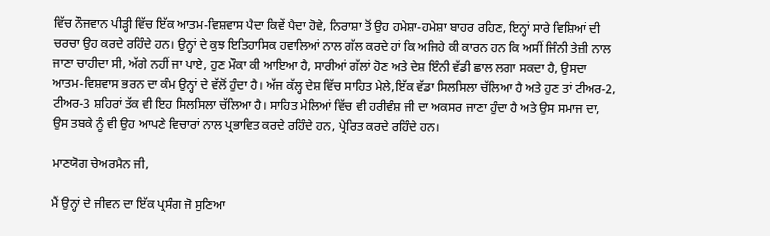ਵਿੱਚ ਨੌਜਵਾਨ ਪੀੜ੍ਹੀ ਵਿੱਚ ਇੱਕ ਆਤਮ-ਵਿਸ਼ਵਾਸ ਪੈਦਾ ਕਿਵੇਂ ਪੈਦਾ ਹੋਵੇ, ਨਿਰਾਸ਼ਾ ਤੋਂ ਉਹ ਹਮੇਸ਼ਾ-ਹਮੇਸ਼ਾ ਬਾਹਰ ਰਹਿਣ, ਇਨ੍ਹਾਂ ਸਾਰੇ ਵਿਸ਼ਿਆਂ ਦੀ ਚਰਚਾ ਉਹ ਕਰਦੇ ਰਹਿੰਦੇ ਹਨ। ਉਨ੍ਹਾਂ ਦੇ ਕੁਝ ਇਤਿਹਾਸਿਕ ਹਵਾਲਿਆਂ ਨਾਲ ਗੱਲ ਕਰਦੇ ਹਾਂ ਕਿ ਅਜਿਹੇ ਕੀ ਕਾਰਨ ਹਨ ਕਿ ਅਸੀਂ ਜਿੰਨੀ ਤੇਜ਼ੀ ਨਾਲ ਜਾਣਾ ਚਾਹੀਦਾ ਸੀ, ਅੱਗੇ ਨਹੀਂ ਜਾ ਪਾਏ, ਹੁਣ ਮੌਕਾ ਕੀ ਆਇਆ ਹੈ, ਸਾਰੀਆਂ ਗੱਲਾਂ ਹੋਣ ਅਤੇ ਦੇਸ਼ ਇੰਨੀ ਵੱਡੀ ਛਾਲ ਲਗਾ ਸਕਦਾ ਹੈ, ਉਸਦਾ ਆਤਮ-ਵਿਸ਼ਵਾਸ ਭਰਨ ਦਾ ਕੰਮ ਉਨ੍ਹਾਂ ਦੇ ਵੱਲੋਂ ਹੁੰਦਾ ਹੈ। ਅੱਜ ਕੱਲ੍ਹ ਦੇਸ਼ ਵਿੱਚ ਸਾਹਿਤ ਮੇਲੇ,ਇੱਕ ਵੱਡਾ ਸਿਲਸਿਲਾ ਚੱਲਿਆ ਹੈ ਅਤੇ ਹੁਣ ਤਾਂ ਟੀਅਰ-2, ਟੀਅਰ-3 ਸ਼ਹਿਰਾਂ ਤੱਕ ਵੀ ਇਹ ਸਿਲਸਿਲਾ ਚੱਲਿਆ ਹੈ। ਸਾਹਿਤ ਮੇਲਿਆਂ ਵਿੱਚ ਵੀ ਹਰੀਵੰਸ਼ ਜੀ ਦਾ ਅਕਸਰ ਜਾਣਾ ਹੁੰਦਾ ਹੈ ਅਤੇ ਉਸ ਸਮਾਜ ਦਾ, ਉਸ ਤਬਕੇ ਨੂੰ ਵੀ ਉਹ ਆਪਣੇ ਵਿਚਾਰਾਂ ਨਾਲ ਪ੍ਰਭਾਵਿਤ ਕਰਦੇ ਰਹਿੰਦੇ ਹਨ, ਪ੍ਰੇਰਿਤ ਕਰਦੇ ਰਹਿੰਦੇ ਹਨ।

ਮਾਣਯੋਗ ਚੇਅਰਮੈਨ ਜੀ,

ਮੈਂ ਉਨ੍ਹਾਂ ਦੇ ਜੀਵਨ ਦਾ ਇੱਕ ਪ੍ਰਸੰਗ ਜੋ ਸੁਣਿਆ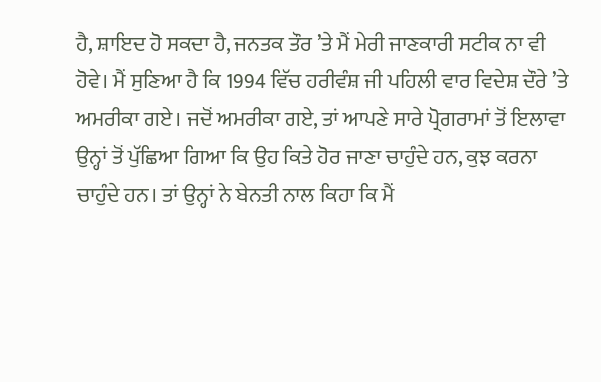ਹੈ, ਸ਼ਾਇਦ ਹੋ ਸਕਦਾ ਹੈ, ਜਨਤਕ ਤੌਰ ’ਤੇ ਮੈਂ ਮੇਰੀ ਜਾਣਕਾਰੀ ਸਟੀਕ ਨਾ ਵੀ ਹੋਵੇ। ਮੈਂ ਸੁਣਿਆ ਹੈ ਕਿ 1994 ਵਿੱਚ ਹਰੀਵੰਸ਼ ਜੀ ਪਹਿਲੀ ਵਾਰ ਵਿਦੇਸ਼ ਦੌਰੇ ’ਤੇ ਅਮਰੀਕਾ ਗਏ। ਜਦੋਂ ਅਮਰੀਕਾ ਗਏ, ਤਾਂ ਆਪਣੇ ਸਾਰੇ ਪ੍ਰੋਗਰਾਮਾਂ ਤੋਂ ਇਲਾਵਾ ਉਨ੍ਹਾਂ ਤੋਂ ਪੁੱਛਿਆ ਗਿਆ ਕਿ ਉਹ ਕਿਤੇ ਹੋਰ ਜਾਣਾ ਚਾਹੁੰਦੇ ਹਨ, ਕੁਝ ਕਰਨਾ ਚਾਹੁੰਦੇ ਹਨ। ਤਾਂ ਉਨ੍ਹਾਂ ਨੇ ਬੇਨਤੀ ਨਾਲ ਕਿਹਾ ਕਿ ਮੈਂ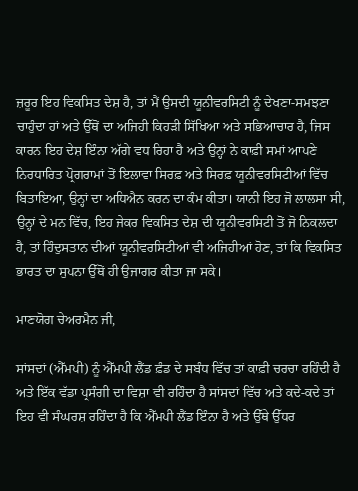ਜ਼ਰੂਰ ਇਹ ਵਿਕਸਿਤ ਦੇਸ਼ ਹੈ, ਤਾਂ ਮੈਂ ਉਸਦੀ ਯੂਨੀਵਰਸਿਟੀ ਨੂੰ ਦੇਖਣਾ-ਸਮਝਣਾ ਚਾਹੁੰਦਾ ਹਾਂ ਅਤੇ ਉੱਥੋਂ ਦਾ ਅਜਿਹੀ ਕਿਹੜੀ ਸਿੱਖਿਆ ਅਤੇ ਸਭਿਆਚਾਰ ਹੈ, ਜਿਸ ਕਾਰਨ ਇਹ ਦੇਸ਼ ਇੰਨਾ ਅੱਗੇ ਵਧ ਰਿਹਾ ਹੈ ਅਤੇ ਉਨ੍ਹਾਂ ਨੇ ਕਾਫ਼ੀ ਸਮਾਂ ਆਪਣੇ ਨਿਰਧਾਰਿਤ ਪ੍ਰੋਗਰਾਮਾਂ ਤੋਂ ਇਲਾਵਾ ਸਿਰਫ਼ ਅਤੇ ਸਿਰਫ਼ ਯੂਨੀਵਰਸਿਟੀਆਂ ਵਿੱਚ ਬਿਤਾਇਆ, ਉਨ੍ਹਾਂ ਦਾ ਅਧਿਐਨ ਕਰਨ ਦਾ ਕੰਮ ਕੀਤਾ। ਯਾਨੀ ਇਹ ਜੋ ਲਾਲਸਾ ਸੀ, ਉਨ੍ਹਾਂ ਦੇ ਮਨ ਵਿੱਚ, ਇਹ ਜੇਕਰ ਵਿਕਸਿਤ ਦੇਸ਼ ਦੀ ਯੂਨੀਵਰਸਿਟੀ ਤੋਂ ਜੋ ਨਿਕਲਦਾ ਹੈ, ਤਾਂ ਹਿੰਦੁਸਤਾਨ ਦੀਆਂ ਯੂਨੀਵਰਸਿਟੀਆਂ ਵੀ ਅਜਿਹੀਆਂ ਹੋਣ, ਤਾਂ ਕਿ ਵਿਕਸਿਤ ਭਾਰਤ ਦਾ ਸੁਪਨਾ ਉੱਥੋਂ ਹੀ ਉਜਾਗਰ ਕੀਤਾ ਜਾ ਸਕੇ।

ਮਾਣਯੋਗ ਚੇਅਰਮੈਨ ਜੀ,

ਸਾਂਸਦਾਂ (ਐੱਮਪੀ) ਨੂੰ ਐੱਮਪੀ ਲੈਂਡ ਫ਼ੰਡ ਦੇ ਸਬੰਧ ਵਿੱਚ ਤਾਂ ਕਾਫ਼ੀ ਚਰਚਾ ਰਹਿੰਦੀ ਹੈ ਅਤੇ ਇੱਕ ਵੱਡਾ ਪ੍ਰਸੰਗੀ ਦਾ ਵਿਸ਼ਾ ਵੀ ਰਹਿੰਦਾ ਹੈ ਸਾਂਸਦਾਂ ਵਿੱਚ ਅਤੇ ਕਦੇ-ਕਦੇ ਤਾਂ ਇਹ ਵੀ ਸੰਘਰਸ਼ ਰਹਿੰਦਾ ਹੈ ਕਿ ਐੱਮਪੀ ਲੈਂਡ ਇੰਨਾ ਹੈ ਅਤੇ ਉੱਥੇ ਉੱਧਰ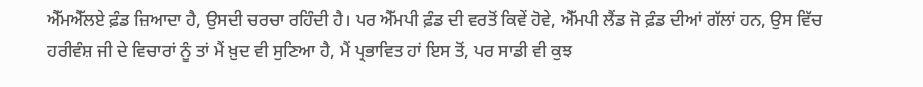ਐੱਮਐੱਲਏ ਫ਼ੰਡ ਜ਼ਿਆਦਾ ਹੈ, ਉਸਦੀ ਚਰਚਾ ਰਹਿੰਦੀ ਹੈ। ਪਰ ਐੱਮਪੀ ਫ਼ੰਡ ਦੀ ਵਰਤੋਂ ਕਿਵੇਂ ਹੋਵੇ, ਐੱਮਪੀ ਲੈਂਡ ਜੋ ਫ਼ੰਡ ਦੀਆਂ ਗੱਲਾਂ ਹਨ, ਉਸ ਵਿੱਚ ਹਰੀਵੰਸ਼ ਜੀ ਦੇ ਵਿਚਾਰਾਂ ਨੂੰ ਤਾਂ ਮੈਂ ਖ਼ੁਦ ਵੀ ਸੁਣਿਆ ਹੈ, ਮੈਂ ਪ੍ਰਭਾਵਿਤ ਹਾਂ ਇਸ ਤੋਂ, ਪਰ ਸਾਡੀ ਵੀ ਕੁਝ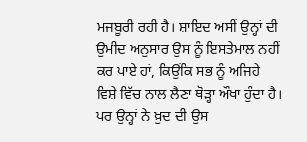ਮਜਬੂਰੀ ਰਹੀ ਹੈ। ਸ਼ਾਇਦ ਅਸੀਂ ਉਨ੍ਹਾਂ ਦੀ ਉਮੀਦ ਅਨੁਸਾਰ ਉਸ ਨੂੰ ਇਸਤੇਮਾਲ ਨਹੀਂ ਕਰ ਪਾਏ ਹਾਂ, ਕਿਉਂਕਿ ਸਭ ਨੂੰ ਅਜਿਹੇ ਵਿਸ਼ੇ ਵਿੱਚ ਨਾਲ ਲੈਣਾ ਥੋੜ੍ਹਾ ਔਖਾ ਹੁੰਦਾ ਹੈ। ਪਰ ਉਨ੍ਹਾਂ ਨੇ ਖ਼ੁਦ ਦੀ ਉਸ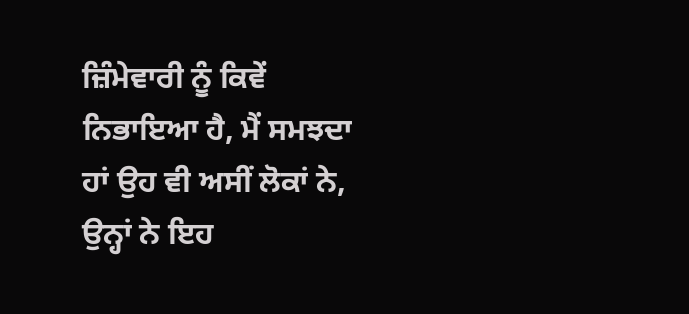ਜ਼ਿੰਮੇਵਾਰੀ ਨੂੰ ਕਿਵੇਂ ਨਿਭਾਇਆ ਹੈ, ਮੈਂ ਸਮਝਦਾ ਹਾਂ ਉਹ ਵੀ ਅਸੀਂ ਲੋਕਾਂ ਨੇ, ਉਨ੍ਹਾਂ ਨੇ ਇਹ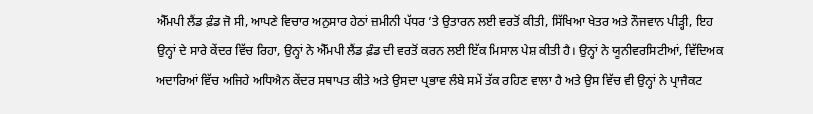ਐੱਮਪੀ ਲੈਂਡ ਫ਼ੰਡ ਜੋ ਸੀ, ਆਪਣੇ ਵਿਚਾਰ ਅਨੁਸਾਰ ਹੇਠਾਂ ਜ਼ਮੀਨੀ ਪੱਧਰ ’ਤੇ ਉਤਾਰਨ ਲਈ ਵਰਤੋਂ ਕੀਤੀ, ਸਿੱਖਿਆ ਖੇਤਰ ਅਤੇ ਨੌਜਵਾਨ ਪੀੜ੍ਹੀ, ਇਹ ਉਨ੍ਹਾਂ ਦੇ ਸਾਰੇ ਕੇਂਦਰ ਵਿੱਚ ਰਿਹਾ, ਉਨ੍ਹਾਂ ਨੇ ਐੱਮਪੀ ਲੈਂਡ ਫ਼ੰਡ ਦੀ ਵਰਤੋਂ ਕਰਨ ਲਈ ਇੱਕ ਮਿਸਾਲ ਪੇਸ਼ ਕੀਤੀ ਹੈ। ਉਨ੍ਹਾਂ ਨੇ ਯੂਨੀਵਰਸਿਟੀਆਂ, ਵਿੱਦਿਅਕ ਅਦਾਰਿਆਂ ਵਿੱਚ ਅਜਿਹੇ ਅਧਿਐਨ ਕੇਂਦਰ ਸਥਾਪਤ ਕੀਤੇ ਅਤੇ ਉਸਦਾ ਪ੍ਰਭਾਵ ਲੰਬੇ ਸਮੇਂ ਤੱਕ ਰਹਿਣ ਵਾਲਾ ਹੈ ਅਤੇ ਉਸ ਵਿੱਚ ਵੀ ਉਨ੍ਹਾਂ ਨੇ ਪ੍ਰਾਜੈਕਟ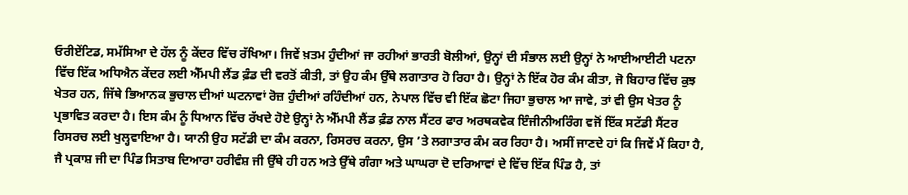ਓਰੀਏਂਟਿਡ, ਸਮੱਸਿਆ ਦੇ ਹੱਲ ਨੂੰ ਕੇਂਦਰ ਵਿੱਚ ਰੱਖਿਆ। ਜਿਵੇਂ ਖ਼ਤਮ ਹੁੰਦੀਆਂ ਜਾ ਰਹੀਆਂ ਭਾਰਤੀ ਬੋਲੀਆਂ, ਉਨ੍ਹਾਂ ਦੀ ਸੰਭਾਲ ਲਈ ਉਨ੍ਹਾਂ ਨੇ ਆਈਆਈਟੀ ਪਟਨਾ ਵਿੱਚ ਇੱਕ ਅਧਿਐਨ ਕੇਂਦਰ ਲਈ ਐੱਮਪੀ ਲੈਂਡ ਫ਼ੰਡ ਦੀ ਵਰਤੋਂ ਕੀਤੀ, ਤਾਂ ਉਹ ਕੰਮ ਉੱਥੇ ਲਗਾਤਾਰ ਹੋ ਰਿਹਾ ਹੈ। ਉਨ੍ਹਾਂ ਨੇ ਇੱਕ ਹੋਰ ਕੰਮ ਕੀਤਾ, ਜੋ ਬਿਹਾਰ ਵਿੱਚ ਕੁਝ ਖੇਤਰ ਹਨ, ਜਿੱਥੇ ਭਿਆਨਕ ਭੁਚਾਲ ਦੀਆਂ ਘਟਨਾਵਾਂ ਰੋਜ਼ ਹੁੰਦੀਆਂ ਰਹਿੰਦੀਆਂ ਹਨ, ਨੇਪਾਲ ਵਿੱਚ ਵੀ ਇੱਕ ਛੋਟਾ ਜਿਹਾ ਭੁਚਾਲ ਆ ਜਾਵੇ, ਤਾਂ ਵੀ ਉਸ ਖੇਤਰ ਨੂੰ ਪ੍ਰਭਾਵਿਤ ਕਰਦਾ ਹੈ। ਇਸ ਕੰਮ ਨੂੰ ਧਿਆਨ ਵਿੱਚ ਰੱਖਦੇ ਹੋਏ ਉਨ੍ਹਾਂ ਨੇ ਐੱਮਪੀ ਲੈਂਡ ਫ਼ੰਡ ਨਾਲ ਸੈਂਟਰ ਫਾਰ ਅਰਥਕਵੇਕ ਇੰਜੀਨੀਅਰਿੰਗ ਵਜੋਂ ਇੱਕ ਸਟੱਡੀ ਸੈਂਟਰ ਰਿਸਰਚ ਲਈ ਖੁਲ੍ਹਵਾਇਆ ਹੈ। ਯਾਨੀ ਉਹ ਸਟੱਡੀ ਦਾ ਕੰਮ ਕਰਨਾ, ਰਿਸਰਚ ਕਰਨਾ, ਉਸ ’ਤੇ ਲਗਾਤਾਰ ਕੰਮ ਕਰ ਰਿਹਾ ਹੈ। ਅਸੀਂ ਜਾਣਦੇ ਹਾਂ ਕਿ ਜਿਵੇਂ ਮੈਂ ਕਿਹਾ ਹੈ, ਜੈ ਪ੍ਰਕਾਸ਼ ਜੀ ਦਾ ਪਿੰਡ ਸਿਤਾਬ ਦਿਆਰਾ ਹਰੀਵੰਸ਼ ਜੀ ਉੱਥੇ ਹੀ ਹਨ ਅਤੇ ਉੱਥੇ ਗੰਗਾ ਅਤੇ ਘਾਘਰਾ ਦੋ ਦਰਿਆਵਾਂ ਦੇ ਵਿੱਚ ਇੱਕ ਪਿੰਡ ਹੈ, ਤਾਂ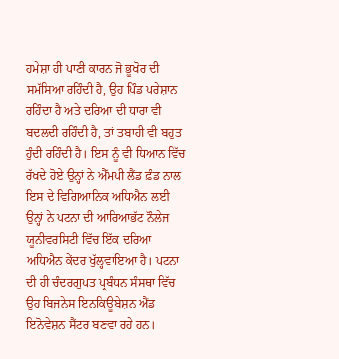ਹਮੇਸ਼ਾ ਹੀ ਪਾਣੀ ਕਾਰਨ ਜੋ ਭੂਖੋਰ ਦੀ ਸਮੱਸਿਆ ਰਹਿੰਦੀ ਹੈ, ਉਹ ਪਿੰਡ ਪਰੇਸ਼ਾਨ ਰਹਿੰਦਾ ਹੈ ਅਤੇ ਦਰਿਆ ਦੀ ਧਾਰਾ ਵੀ ਬਦਲਦੀ ਰਹਿੰਦੀ ਹੈ, ਤਾਂ ਤਬਾਹੀ ਵੀ ਬਹੁਤ ਹੁੰਦੀ ਰਹਿੰਦੀ ਹੈ। ਇਸ ਨੂੰ ਵੀ ਧਿਆਨ ਵਿੱਚ ਰੱਖਦੇ ਹੋਏ ਉਨ੍ਹਾਂ ਨੇ ਐੱਮਪੀ ਲੈਂਡ ਫ਼ੰਡ ਨਾਲ ਇਸ ਦੇ ਵਿਗਿਆਨਿਕ ਅਧਿਐਨ ਲਈ ਉਨ੍ਹਾਂ ਨੇ ਪਟਨਾ ਦੀ ਆਰਿਆਭੱਟ ਨੌਲੇਜ ਯੂਨੀਵਰਸਿਟੀ ਵਿੱਚ ਇੱਕ ਦਰਿਆ ਅਧਿਐਨ ਕੇਂਦਰ ਖੁੱਲ੍ਹਵਾਇਆ ਹੈ। ਪਟਨਾ ਦੀ ਹੀ ਚੰਦਰਗੁਪਤ ਪ੍ਰਬੰਧਨ ਸੰਸਥਾ ਵਿੱਚ ਉਹ ਬਿਜਨੇਸ ਇਨਕਿਊਬੇਸ਼ਨ ਐਂਡ ਇਨੋਵੇਸ਼ਨ ਸੈਂਟਰ ਬਣਵਾ ਰਹੇ ਹਨ।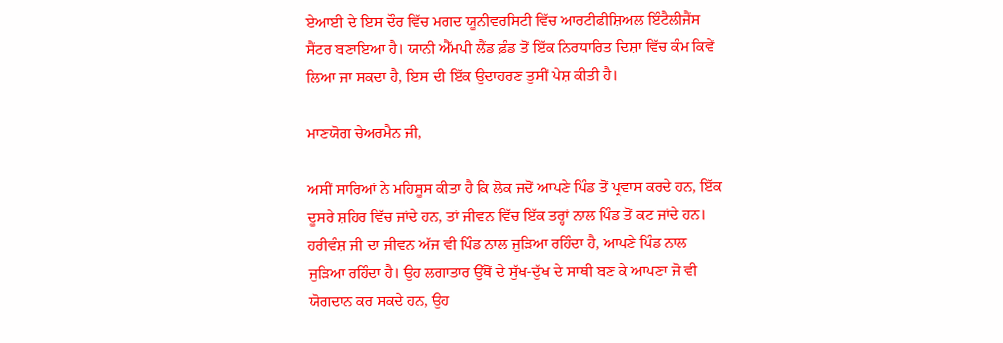ਏਆਈ ਦੇ ਇਸ ਦੌਰ ਵਿੱਚ ਮਗਦ ਯੂਨੀਵਰਸਿਟੀ ਵਿੱਚ ਆਰਟੀਫੀਸ਼ਿਅਲ ਇੰਟੈਲੀਜੈਂਸ ਸੈਂਟਰ ਬਣਾਇਆ ਹੈ। ਯਾਨੀ ਐੱਮਪੀ ਲੈਂਡ ਫ਼ੰਡ ਤੋਂ ਇੱਕ ਨਿਰਧਾਰਿਤ ਦਿਸ਼ਾ ਵਿੱਚ ਕੰਮ ਕਿਵੇਂ ਲਿਆ ਜਾ ਸਕਦਾ ਹੈ, ਇਸ ਦੀ ਇੱਕ ਉਦਾਹਰਣ ਤੁਸੀਂ ਪੇਸ਼ ਕੀਤੀ ਹੈ।

ਮਾਣਯੋਗ ਚੇਅਰਮੈਨ ਜੀ,

ਅਸੀਂ ਸਾਰਿਆਂ ਨੇ ਮਹਿਸੂਸ ਕੀਤਾ ਹੈ ਕਿ ਲੋਕ ਜਦੋਂ ਆਪਣੇ ਪਿੰਡ ਤੋਂ ਪ੍ਰਵਾਸ ਕਰਦੇ ਹਨ, ਇੱਕ ਦੂਸਰੇ ਸ਼ਹਿਰ ਵਿੱਚ ਜਾਂਦੇ ਹਨ, ਤਾਂ ਜੀਵਨ ਵਿੱਚ ਇੱਕ ਤਰ੍ਹਾਂ ਨਾਲ ਪਿੰਡ ਤੋਂ ਕਟ ਜਾਂਦੇ ਹਨ। ਹਰੀਵੰਸ਼ ਜੀ ਦਾ ਜੀਵਨ ਅੱਜ ਵੀ ਪਿੰਡ ਨਾਲ ਜੁੜਿਆ ਰਹਿੰਦਾ ਹੈ, ਆਪਣੇ ਪਿੰਡ ਨਾਲ ਜੁੜਿਆ ਰਹਿੰਦਾ ਹੈ। ਉਹ ਲਗਾਤਾਰ ਉੱਥੋਂ ਦੇ ਸੁੱਖ-ਦੁੱਖ ਦੇ ਸਾਥੀ ਬਣ ਕੇ ਆਪਣਾ ਜੋ ਵੀ ਯੋਗਦਾਨ ਕਰ ਸਕਦੇ ਹਨ, ਉਹ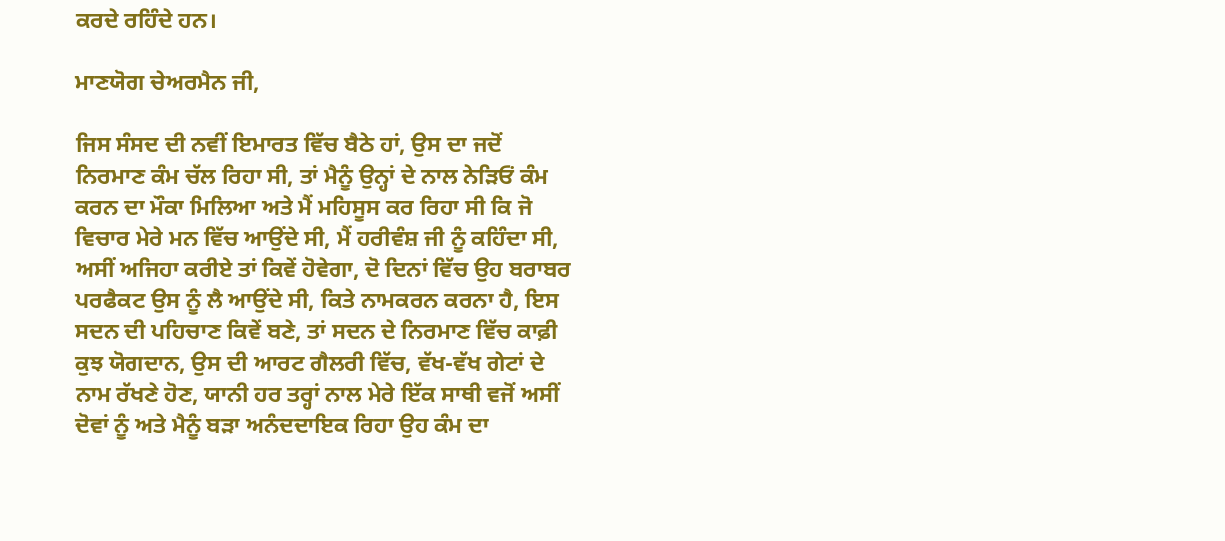ਕਰਦੇ ਰਹਿੰਦੇ ਹਨ।

ਮਾਣਯੋਗ ਚੇਅਰਮੈਨ ਜੀ,

ਜਿਸ ਸੰਸਦ ਦੀ ਨਵੀਂ ਇਮਾਰਤ ਵਿੱਚ ਬੈਠੇ ਹਾਂ, ਉਸ ਦਾ ਜਦੋਂ ਨਿਰਮਾਣ ਕੰਮ ਚੱਲ ਰਿਹਾ ਸੀ, ਤਾਂ ਮੈਨੂੰ ਉਨ੍ਹਾਂ ਦੇ ਨਾਲ ਨੇੜਿਓਂ ਕੰਮ ਕਰਨ ਦਾ ਮੌਕਾ ਮਿਲਿਆ ਅਤੇ ਮੈਂ ਮਹਿਸੂਸ ਕਰ ਰਿਹਾ ਸੀ ਕਿ ਜੋ ਵਿਚਾਰ ਮੇਰੇ ਮਨ ਵਿੱਚ ਆਉਂਦੇ ਸੀ, ਮੈਂ ਹਰੀਵੰਸ਼ ਜੀ ਨੂੰ ਕਹਿੰਦਾ ਸੀ, ਅਸੀਂ ਅਜਿਹਾ ਕਰੀਏ ਤਾਂ ਕਿਵੇਂ ਹੋਵੇਗਾ, ਦੋ ਦਿਨਾਂ ਵਿੱਚ ਉਹ ਬਰਾਬਰ ਪਰਫੈਕਟ ਉਸ ਨੂੰ ਲੈ ਆਉਂਦੇ ਸੀ, ਕਿਤੇ ਨਾਮਕਰਨ ਕਰਨਾ ਹੈ, ਇਸ ਸਦਨ ਦੀ ਪਹਿਚਾਣ ਕਿਵੇਂ ਬਣੇ, ਤਾਂ ਸਦਨ ਦੇ ਨਿਰਮਾਣ ਵਿੱਚ ਕਾਫ਼ੀ ਕੁਝ ਯੋਗਦਾਨ, ਉਸ ਦੀ ਆਰਟ ਗੈਲਰੀ ਵਿੱਚ, ਵੱਖ-ਵੱਖ ਗੇਟਾਂ ਦੇ ਨਾਮ ਰੱਖਣੇ ਹੋਣ, ਯਾਨੀ ਹਰ ਤਰ੍ਹਾਂ ਨਾਲ ਮੇਰੇ ਇੱਕ ਸਾਥੀ ਵਜੋਂ ਅਸੀਂ ਦੋਵਾਂ ਨੂੰ ਅਤੇ ਮੈਨੂੰ ਬੜਾ ਅਨੰਦਦਾਇਕ ਰਿਹਾ ਉਹ ਕੰਮ ਦਾ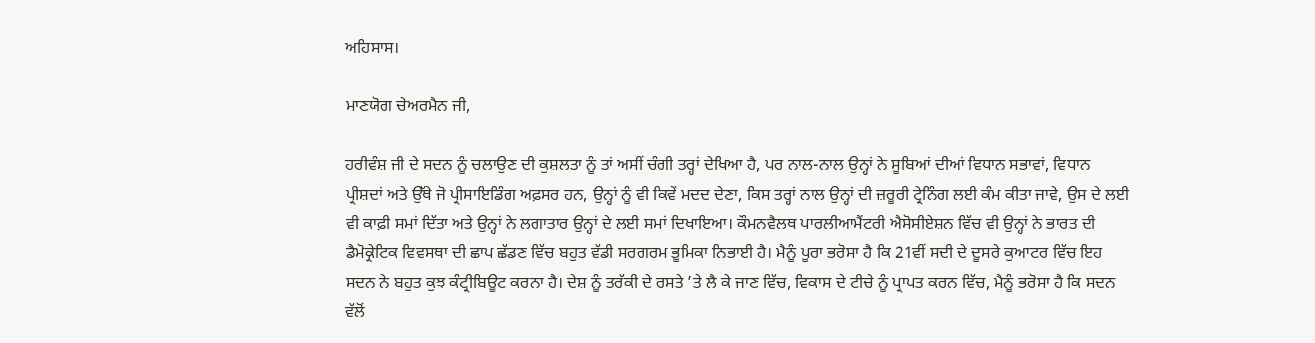ਅਹਿਸਾਸ।

ਮਾਣਯੋਗ ਚੇਅਰਮੈਨ ਜੀ,

ਹਰੀਵੰਸ਼ ਜੀ ਦੇ ਸਦਨ ਨੂੰ ਚਲਾਉਣ ਦੀ ਕੁਸ਼ਲਤਾ ਨੂੰ ਤਾਂ ਅਸੀਂ ਚੰਗੀ ਤਰ੍ਹਾਂ ਦੇਖਿਆ ਹੈ, ਪਰ ਨਾਲ-ਨਾਲ ਉਨ੍ਹਾਂ ਨੇ ਸੂਬਿਆਂ ਦੀਆਂ ਵਿਧਾਨ ਸਭਾਵਾਂ, ਵਿਧਾਨ ਪ੍ਰੀਸ਼ਦਾਂ ਅਤੇ ਉੱਥੇ ਜੋ ਪ੍ਰੀਸਾਇਡਿੰਗ ਅਫ਼ਸਰ ਹਨ, ਉਨ੍ਹਾਂ ਨੂੰ ਵੀ ਕਿਵੇਂ ਮਦਦ ਦੇਣਾ, ਕਿਸ ਤਰ੍ਹਾਂ ਨਾਲ ਉਨ੍ਹਾਂ ਦੀ ਜ਼ਰੂਰੀ ਟ੍ਰੇਨਿੰਗ ਲਈ ਕੰਮ ਕੀਤਾ ਜਾਵੇ, ਉਸ ਦੇ ਲਈ ਵੀ ਕਾਫ਼ੀ ਸਮਾਂ ਦਿੱਤਾ ਅਤੇ ਉਨ੍ਹਾਂ ਨੇ ਲਗਾਤਾਰ ਉਨ੍ਹਾਂ ਦੇ ਲਈ ਸਮਾਂ ਦਿਖਾਇਆ। ਕੌਮਨਵੈਲਥ ਪਾਰਲੀਆਮੈਂਟਰੀ ਐਸੋਸੀਏਸ਼ਨ ਵਿੱਚ ਵੀ ਉਨ੍ਹਾਂ ਨੇ ਭਾਰਤ ਦੀ ਡੈਮੋਕ੍ਰੇਟਿਕ ਵਿਵਸਥਾ ਦੀ ਛਾਪ ਛੱਡਣ ਵਿੱਚ ਬਹੁਤ ਵੱਡੀ ਸਰਗਰਮ ਭੂਮਿਕਾ ਨਿਭਾਈ ਹੈ। ਮੈਨੂੰ ਪੂਰਾ ਭਰੋਸਾ ਹੈ ਕਿ 21ਵੀਂ ਸਦੀ ਦੇ ਦੂਸਰੇ ਕੁਆਟਰ ਵਿੱਚ ਇਹ ਸਦਨ ਨੇ ਬਹੁਤ ਕੁਝ ਕੰਟ੍ਰੀਬਿਊਟ ਕਰਨਾ ਹੈ। ਦੇਸ਼ ਨੂੰ ਤਰੱਕੀ ਦੇ ਰਸਤੇ ’ਤੇ ਲੈ ਕੇ ਜਾਣ ਵਿੱਚ, ਵਿਕਾਸ ਦੇ ਟੀਚੇ ਨੂੰ ਪ੍ਰਾਪਤ ਕਰਨ ਵਿੱਚ, ਮੈਨੂੰ ਭਰੋਸਾ ਹੈ ਕਿ ਸਦਨ ਵੱਲੋਂ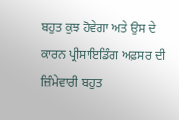ਬਹੁਤ ਕੁਝ ਹੋਵੇਗਾ ਅਤੇ ਉਸ ਦੇ ਕਾਰਨ ਪ੍ਰੀਸਾਇਡਿੰਗ ਅਫ਼ਸਰ ਦੀ ਜ਼ਿੰਮੇਵਾਰੀ ਬਹੁਤ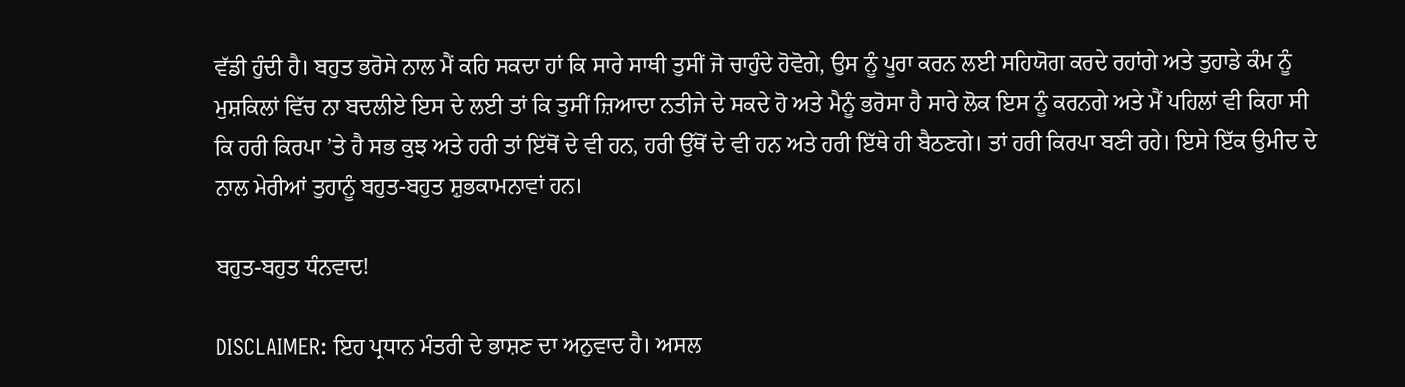ਵੱਡੀ ਹੁੰਦੀ ਹੈ। ਬਹੁਤ ਭਰੋਸੇ ਨਾਲ ਮੈਂ ਕਹਿ ਸਕਦਾ ਹਾਂ ਕਿ ਸਾਰੇ ਸਾਥੀ ਤੁਸੀਂ ਜੋ ਚਾਹੁੰਦੇ ਹੋਵੋਗੇ, ਉਸ ਨੂੰ ਪੂਰਾ ਕਰਨ ਲਈ ਸਹਿਯੋਗ ਕਰਦੇ ਰਹਾਂਗੇ ਅਤੇ ਤੁਹਾਡੇ ਕੰਮ ਨੂੰ ਮੁਸ਼ਕਿਲਾਂ ਵਿੱਚ ਨਾ ਬਦਲੀਏ ਇਸ ਦੇ ਲਈ ਤਾਂ ਕਿ ਤੁਸੀਂ ਜ਼ਿਆਦਾ ਨਤੀਜੇ ਦੇ ਸਕਦੇ ਹੋ ਅਤੇ ਮੈਨੂੰ ਭਰੋਸਾ ਹੈ ਸਾਰੇ ਲੋਕ ਇਸ ਨੂੰ ਕਰਨਗੇ ਅਤੇ ਮੈਂ ਪਹਿਲਾਂ ਵੀ ਕਿਹਾ ਸੀ ਕਿ ਹਰੀ ਕਿਰਪਾ ’ਤੇ ਹੈ ਸਭ ਕੁਝ ਅਤੇ ਹਰੀ ਤਾਂ ਇੱਥੋਂ ਦੇ ਵੀ ਹਨ, ਹਰੀ ਉੱਥੋਂ ਦੇ ਵੀ ਹਨ ਅਤੇ ਹਰੀ ਇੱਥੇ ਹੀ ਬੈਠਣਗੇ। ਤਾਂ ਹਰੀ ਕਿਰਪਾ ਬਣੀ ਰਹੇ। ਇਸੇ ਇੱਕ ਉਮੀਦ ਦੇ ਨਾਲ ਮੇਰੀਆਂ ਤੁਹਾਨੂੰ ਬਹੁਤ-ਬਹੁਤ ਸ਼ੁਭਕਾਮਨਾਵਾਂ ਹਨ।

ਬਹੁਤ-ਬਹੁਤ ਧੰਨਵਾਦ!

DISCLAIMER: ਇਹ ਪ੍ਰਧਾਨ ਮੰਤਰੀ ਦੇ ਭਾਸ਼ਣ ਦਾ ਅਨੁਵਾਦ ਹੈ। ਅਸਲ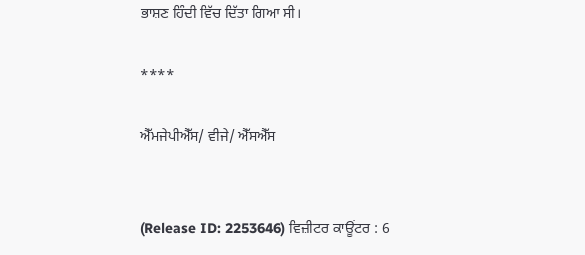ਭਾਸ਼ਣ ਹਿੰਦੀ ਵਿੱਚ ਦਿੱਤਾ ਗਿਆ ਸੀ।

****

ਐੱਮਜੇਪੀਐੱਸ/ ਵੀਜੇ/ ਐੱਸਐੱਸ


(Release ID: 2253646) ਵਿਜ਼ੀਟਰ ਕਾਊਂਟਰ : 6